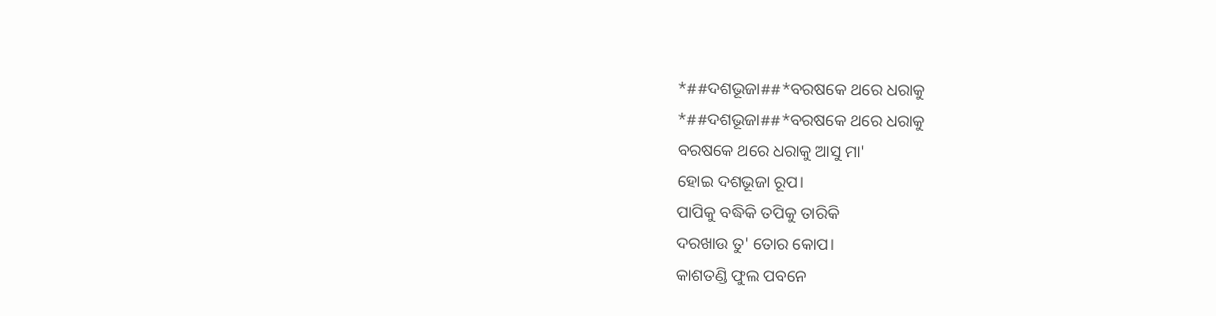*##ଦଶଭୂଜା##*ବରଷକେ ଥରେ ଧରାକୁ
*##ଦଶଭୂଜା##*ବରଷକେ ଥରେ ଧରାକୁ
ବରଷକେ ଥରେ ଧରାକୁ ଆସୁ ମା'
ହୋଇ ଦଶଭୂଜା ରୂପ।
ପାପିକୁ ବଦ୍ଧିକି ତପିକୁ ତାରିକି
ଦରଖାଉ ତୁ' ତୋର କୋପ।
କାଶତଣ୍ଡି ଫୁଲ ପବନେ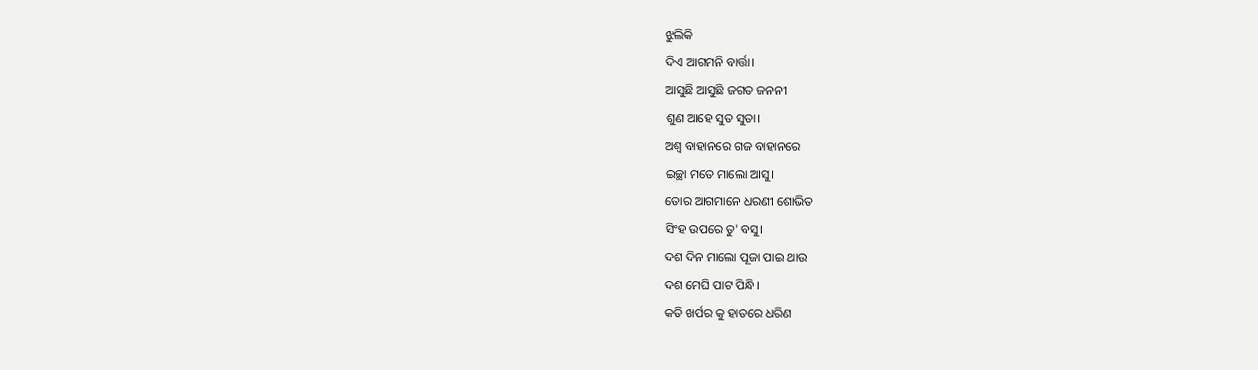ଝୁଲିକି
ଦିଏ ଆଗମନି ବାର୍ତ୍ତା।
ଆସୁଛି ଆସୁଛି ଜଗତ ଜନନୀ
ଶୁଣ ଆହେ ସୁତ ସୁତା।
ଅଶ୍ୱ ବାହାନରେ ଗଜ ବାହାନରେ
ଇଚ୍ଛା ମତେ ମାଲୋ ଆସୁ।
ତୋର ଆଗମାନେ ଧରଣୀ ଶୋଭିତ
ସିଂହ ଉପରେ ତୁ' ବସୁ।
ଦଶ ଦିନ ମାଲୋ ପୂଜା ପାଇ ଥାଉ
ଦଶ ମେଘି ପାଟ ପିନ୍ଧି।
କତି ଖର୍ପର କୁ ହାତରେ ଧରିଣ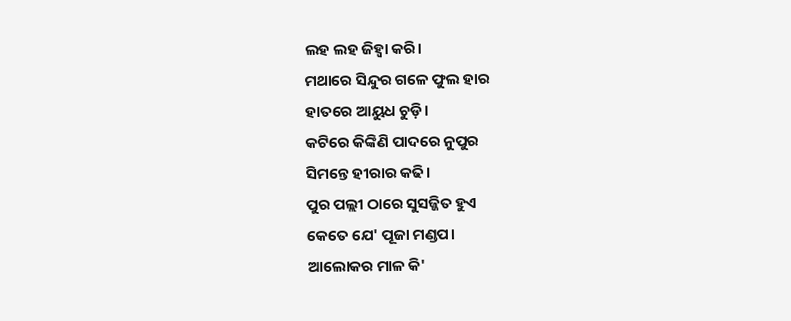ଲହ ଲହ ଜିହ୍ଵା କରି।
ମଥାରେ ସିନ୍ଦୁର ଗଳେ ଫୁଲ ହାର
ହାତରେ ଆୟୁଧ ଚୁଡ଼ି।
କଟିରେ କିଙ୍କିଣି ପାଦରେ ନୁପୁର
ସିମନ୍ତେ ହୀରାର କଢି।
ପୁର ପଲ୍ଲୀ ଠାରେ ସୁସଜ୍ଜିତ ହୁଏ
କେତେ ଯେ' ପୂଜା ମଣ୍ଡପ।
ଆଲୋକର ମାଳ କି'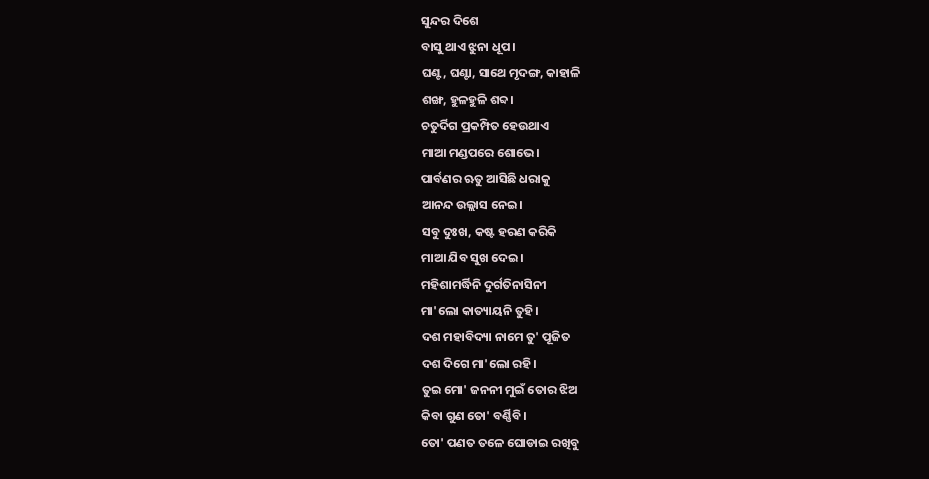ସୁନ୍ଦର ଦିଶେ
ବାସୁ ଥାଏ ଝୁନା ଧୂପ।
ଘଣ୍ଟ, ଘଣ୍ଟା, ସାଥେ ମୃଦଙ୍ଗ, କାହାଳି
ଶଙ୍ଖ, ହୁଳହୁଳି ଶବ୍ଦ।
ଚତୁର୍ଦିଗ ପ୍ରକମ୍ପିତ ହେଉଥାଏ
ମାଆ ମଣ୍ଡପରେ ଶୋଭେ।
ପାର୍ବଣର ଋତୁ ଆସିଛି ଧରାକୁ
ଆନନ୍ଦ ଉଲ୍ଲାସ ନେଇ।
ସବୁ ଦୁଃଖ, କଷ୍ଟ ହରଣ କରିକି
ମାଆ ଯିବ ସୁଖ ଦେଇ।
ମହିଶାମର୍ଦ୍ଧିନି ଦୁର୍ଗତିନାସିନୀ
ମା'ଲୋ କାତ୍ୟାୟନି ତୁହି।
ଦଶ ମହାବିଦ୍ୟା ନାମେ ତୁ' ପୂଜିତ
ଦଶ ଦିଗେ ମା'ଲୋ ରହି।
ତୁଇ ମୋ' ଜନନୀ ମୁଇଁ ତୋର ଝିଅ
କିବା ଗୁଣ ତୋ' ବର୍ଣ୍ଣିବି।
ତୋ' ପଣତ ତଳେ ଘୋଡାଇ ରଖିବୁ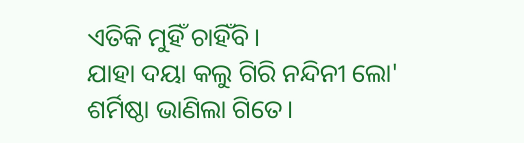ଏତିକି ମୁହିଁ ଚାହିଁବି।
ଯାହା ଦୟା କଲୁ ଗିରି ନନ୍ଦିନୀ ଲୋ'
ଶର୍ମିଷ୍ଠା ଭାଣିଲା ଗିତେ।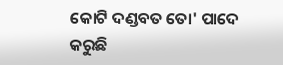କୋଟି ଦଣ୍ଡବତ ତୋ' ପାଦେ କରୁଛି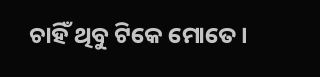ଚାହିଁ ଥିବୁ ଟିକେ ମୋତେ।